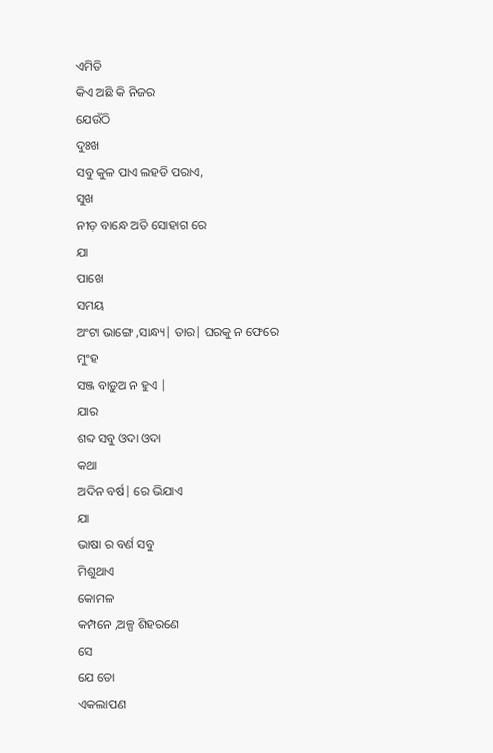ଏମିତି
କିଏ ଅଛି କି ନିଜର
ଯେଉଁଠି
ଦୁଃଖ
ସବୁ କୁଳ ପାଏ ଲହଡି ପରାଏ,
ସୁଖ
ନୀଡ଼ ବାନ୍ଧେ ଅତି ସୋହାଗ ରେ
ଯା
ପାଖେ
ସମୟ
ଅଂଟା ଭାଙ୍ଗେ ,ସାନ୍ଧ୍ୟ| ତାର| ଘରକୁ ନ ଫେରେ
ମୁଂହ
ସଞ୍ଜ ବାଡ଼ୁଅ ନ ହୁଏ |
ଯାର
ଶବ୍ଦ ସବୁ ଓଦା ଓଦା
କଥା
ଅଦିନ ବର୍ଷ| ରେ ଭିଯାଏ
ଯା
ଭାଷା ର ବର୍ଣ ସବୁ
ମିଶୁଥାଏ
କୋମଳ
କମ୍ପନେ ,ଅଳ୍ପ ଶିହରଣେ
ସେ
ଯେ ତୋ
ଏକଲାପଣ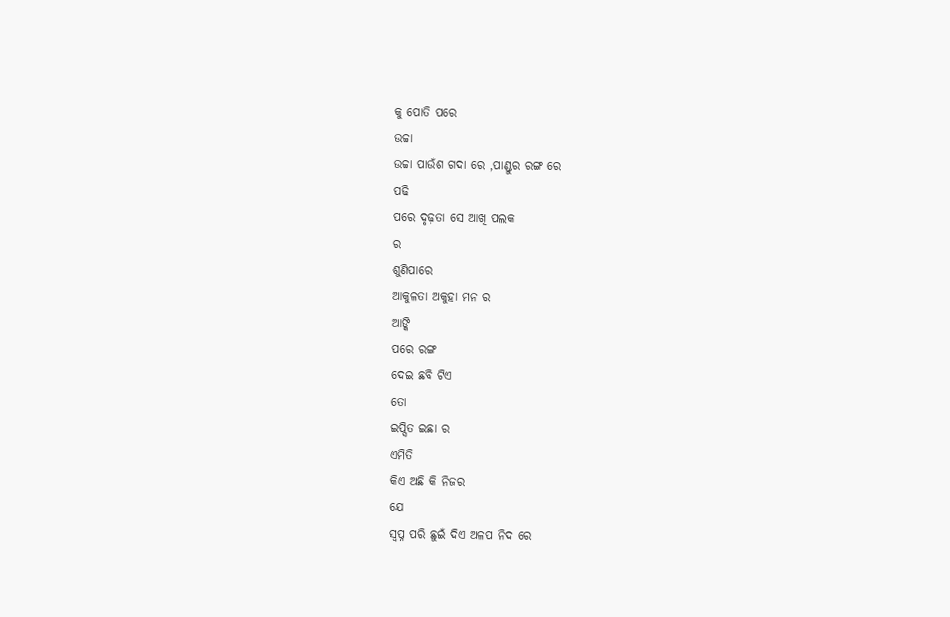କୁ ପୋତି ପରେ
ଉଚ୍ଚା
ଉଚ୍ଚା ପାଉଁଶ ଗଦା ରେ ,ପାଣ୍ଡୁର ରଙ୍ଗ ରେ
ପଢି
ପରେ ଦୃଢ଼ତା ସେ ଆଖି ପଲକ
ର
ଶୁଣିପାରେ
ଆକୁଳତା ଅକୁହା ମନ ର
ଆଙ୍କି
ପରେ ରଙ୍ଗ
ଦେଇ ଛବି ଟିଏ
ତୋ
ଇପ୍ସିତ ଇଛା ର
ଏମିତି
କିଏ ଅଛି କି ନିଜର
ଯେ
ସ୍ୱପ୍ନ ପରି ଛୁଇଁ ଦିଏ ଅଳପ ନିଦ ରେ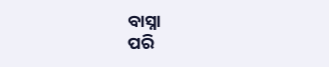ବାସ୍ନା
ପରି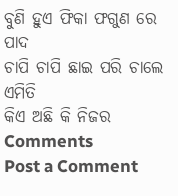ବୁଣି ହୁଏ ଫିକା ଫଗୁଣ ରେ
ପାଦ
ଚାପି ଚାପି ଛାଇ ପରି ଚାଲେ
ଏମିତି
କିଏ ଅଛି କି ନିଜର
Comments
Post a Comment